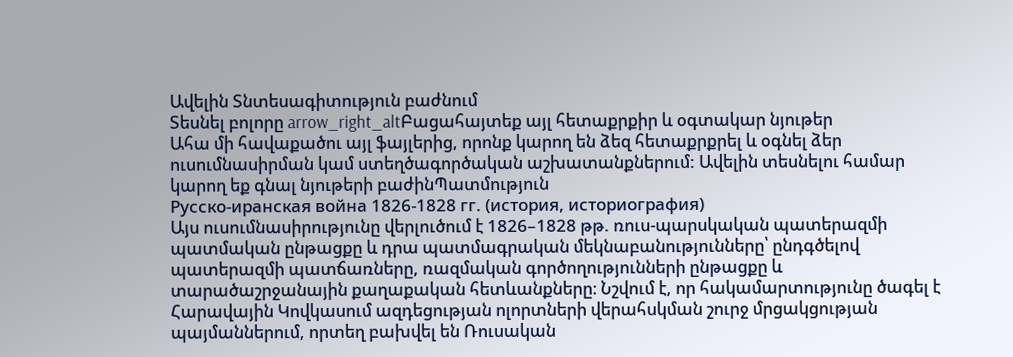Ավելին Տնտեսագիտություն բաժնում
Տեսնել բոլորը arrow_right_altԲացահայտեք այլ հետաքրքիր և օգտակար նյութեր
Ահա մի հավաքածու այլ ֆայլերից, որոնք կարող են ձեզ հետաքրքրել և օգնել ձեր ուսումնասիրման կամ ստեղծագործական աշխատանքներում: Ավելին տեսնելու համար կարող եք գնալ նյութերի բաժինՊատմություն
Русско-иранская война 1826-1828 гг. (история, историография)
Այս ուսումնասիրությունը վերլուծում է 1826–1828 թթ. ռուս-պարսկական պատերազմի պատմական ընթացքը և դրա պատմագրական մեկնաբանությունները՝ ընդգծելով պատերազմի պատճառները, ռազմական գործողությունների ընթացքը և տարածաշրջանային քաղաքական հետևանքները։ Նշվում է, որ հակամարտությունը ծագել է Հարավային Կովկասում ազդեցության ոլորտների վերահսկման շուրջ մրցակցության պայմաններում, որտեղ բախվել են Ռուսական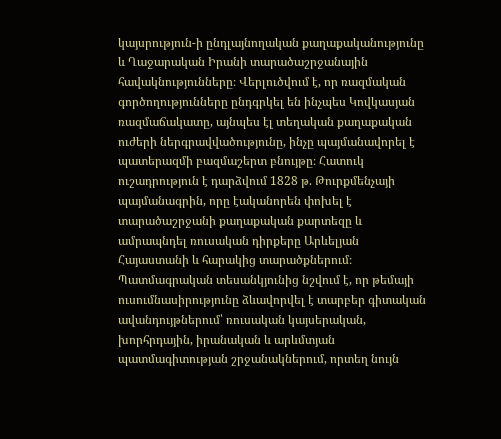կայսրություն-ի ընդլայնողական քաղաքականությունը և Ղաջարական Իրանի տարածաշրջանային հավակնությունները։ Վերլուծվում է, որ ռազմական գործողությունները ընդգրկել են ինչպես Կովկասյան ռազմաճակատը, այնպես էլ տեղական քաղաքական ուժերի ներգրավվածությունը, ինչը պայմանավորել է պատերազմի բազմաշերտ բնույթը։ Հատուկ ուշադրություն է դարձվում 1828 թ. Թուրքմենչայի պայմանագրին, որը էականորեն փոխել է տարածաշրջանի քաղաքական քարտեզը և ամրապնդել ռուսական դիրքերը Արևելյան Հայաստանի և հարակից տարածքներում։ Պատմագրական տեսանկյունից նշվում է, որ թեմայի ուսումնասիրությունը ձևավորվել է տարբեր գիտական ավանդույթներում՝ ռուսական կայսերական, խորհրդային, իրանական և արևմտյան պատմագիտության շրջանակներում, որտեղ նույն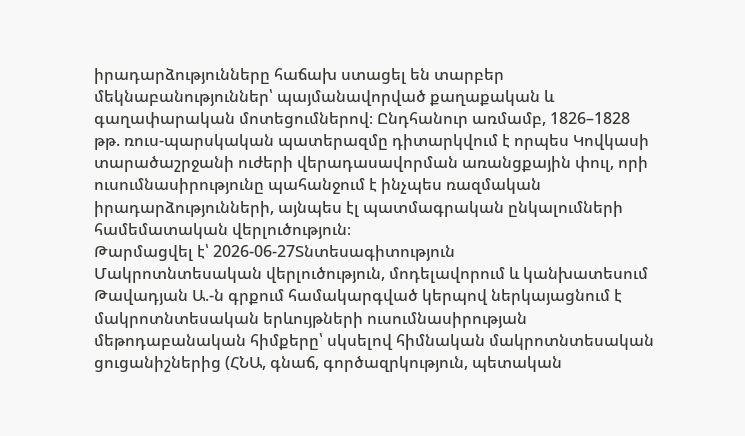իրադարձությունները հաճախ ստացել են տարբեր մեկնաբանություններ՝ պայմանավորված քաղաքական և գաղափարական մոտեցումներով։ Ընդհանուր առմամբ, 1826–1828 թթ. ռուս-պարսկական պատերազմը դիտարկվում է որպես Կովկասի տարածաշրջանի ուժերի վերադասավորման առանցքային փուլ, որի ուսումնասիրությունը պահանջում է ինչպես ռազմական իրադարձությունների, այնպես էլ պատմագրական ընկալումների համեմատական վերլուծություն։
Թարմացվել է՝ 2026-06-27Տնտեսագիտություն
Մակրոտնտեսական վերլուծություն, մոդելավորում և կանխատեսում
Թավադյան Ա.-ն գրքում համակարգված կերպով ներկայացնում է մակրոտնտեսական երևույթների ուսումնասիրության մեթոդաբանական հիմքերը՝ սկսելով հիմնական մակրոտնտեսական ցուցանիշներից (ՀՆԱ, գնաճ, գործազրկություն, պետական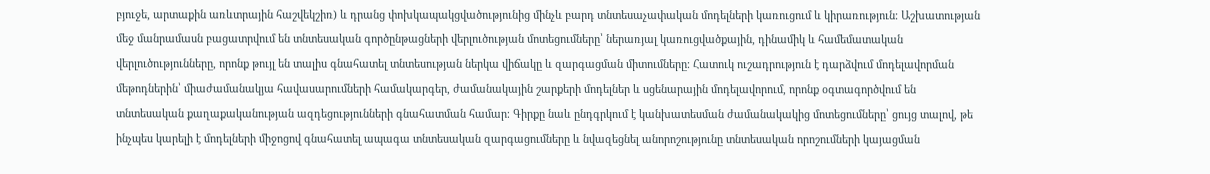բյուջե, արտաքին առևտրային հաշվեկշիռ) և դրանց փոխկապակցվածությունից մինչև բարդ տնտեսաչափական մոդելների կառուցում և կիրառություն։ Աշխատության մեջ մանրամասն բացատրվում են տնտեսական գործընթացների վերլուծության մոտեցումները՝ ներառյալ կառուցվածքային, դինամիկ և համեմատական վերլուծությունները, որոնք թույլ են տալիս գնահատել տնտեսության ներկա վիճակը և զարգացման միտումները։ Հատուկ ուշադրություն է դարձվում մոդելավորման մեթոդներին՝ միաժամանակյա հավասարումների համակարգեր, ժամանակային շարքերի մոդելներ և սցենարային մոդելավորում, որոնք օգտագործվում են տնտեսական քաղաքականության ազդեցությունների գնահատման համար։ Գիրքը նաև ընդգրկում է կանխատեսման ժամանակակից մոտեցումները՝ ցույց տալով, թե ինչպես կարելի է մոդելների միջոցով գնահատել ապագա տնտեսական զարգացումները և նվազեցնել անորոշությունը տնտեսական որոշումների կայացման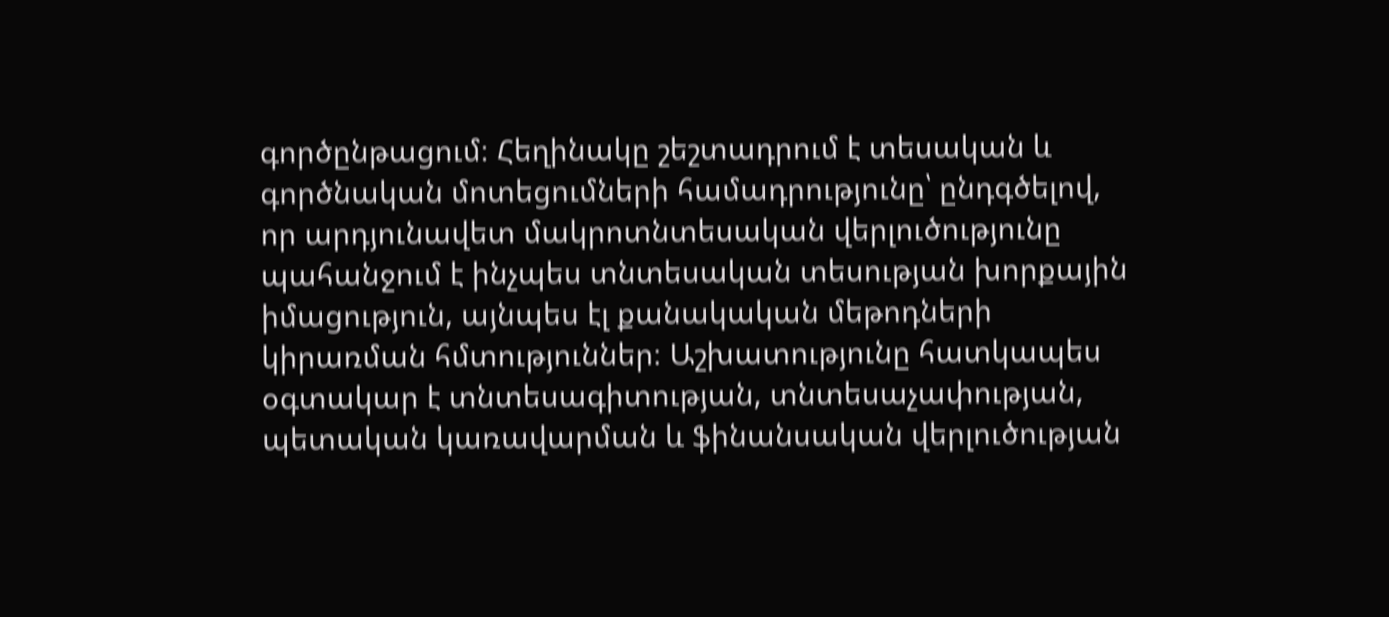գործընթացում։ Հեղինակը շեշտադրում է տեսական և գործնական մոտեցումների համադրությունը՝ ընդգծելով, որ արդյունավետ մակրոտնտեսական վերլուծությունը պահանջում է ինչպես տնտեսական տեսության խորքային իմացություն, այնպես էլ քանակական մեթոդների կիրառման հմտություններ։ Աշխատությունը հատկապես օգտակար է տնտեսագիտության, տնտեսաչափության, պետական կառավարման և ֆինանսական վերլուծության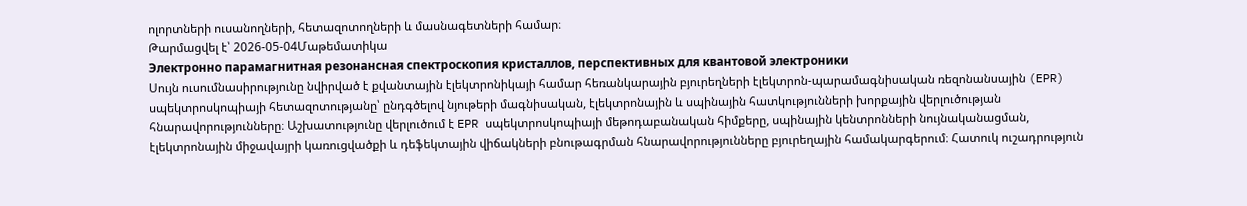ոլորտների ուսանողների, հետազոտողների և մասնագետների համար։
Թարմացվել է՝ 2026-05-04Մաթեմատիկա
Электронно парамагнитная резонансная спектроскопия кристаллов, перспективных для квантовой электроники
Սույն ուսումնասիրությունը նվիրված է քվանտային էլեկտրոնիկայի համար հեռանկարային բյուրեղների էլեկտրոն-պարամագնիսական ռեզոնանսային (EPR) սպեկտրոսկոպիայի հետազոտությանը՝ ընդգծելով նյութերի մագնիսական, էլեկտրոնային և սպինային հատկությունների խորքային վերլուծության հնարավորությունները։ Աշխատությունը վերլուծում է EPR սպեկտրոսկոպիայի մեթոդաբանական հիմքերը, սպինային կենտրոնների նույնականացման, էլեկտրոնային միջավայրի կառուցվածքի և դեֆեկտային վիճակների բնութագրման հնարավորությունները բյուրեղային համակարգերում։ Հատուկ ուշադրություն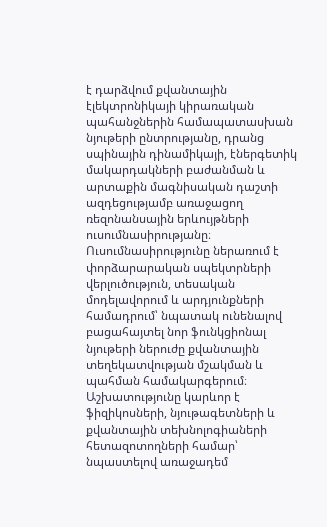է դարձվում քվանտային էլեկտրոնիկայի կիրառական պահանջներին համապատասխան նյութերի ընտրությանը, դրանց սպինային դինամիկայի, էներգետիկ մակարդակների բաժանման և արտաքին մագնիսական դաշտի ազդեցությամբ առաջացող ռեզոնանսային երևույթների ուսումնասիրությանը։ Ուսումնասիրությունը ներառում է փորձարարական սպեկտրների վերլուծություն, տեսական մոդելավորում և արդյունքների համադրում՝ նպատակ ունենալով բացահայտել նոր ֆունկցիոնալ նյութերի ներուժը քվանտային տեղեկատվության մշակման և պահման համակարգերում։ Աշխատությունը կարևոր է ֆիզիկոսների, նյութագետների և քվանտային տեխնոլոգիաների հետազոտողների համար՝ նպաստելով առաջադեմ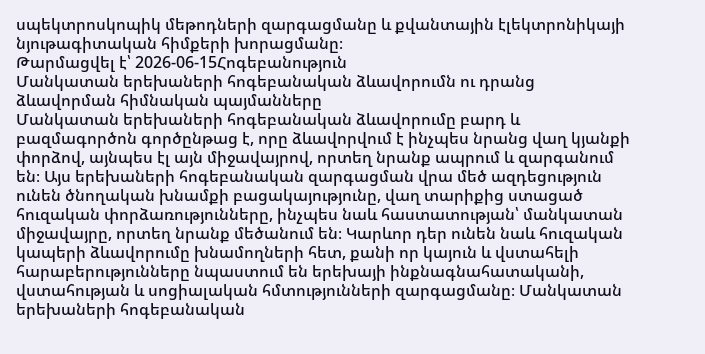սպեկտրոսկոպիկ մեթոդների զարգացմանը և քվանտային էլեկտրոնիկայի նյութագիտական հիմքերի խորացմանը։
Թարմացվել է՝ 2026-06-15Հոգեբանություն
Մանկատան երեխաների հոգեբանական ձևավորումն ու դրանց ձևավորման հիմնական պայմանները
Մանկատան երեխաների հոգեբանական ձևավորումը բարդ և բազմագործոն գործընթաց է, որը ձևավորվում է ինչպես նրանց վաղ կյանքի փորձով, այնպես էլ այն միջավայրով, որտեղ նրանք ապրում և զարգանում են։ Այս երեխաների հոգեբանական զարգացման վրա մեծ ազդեցություն ունեն ծնողական խնամքի բացակայությունը, վաղ տարիքից ստացած հուզական փորձառությունները, ինչպես նաև հաստատության՝ մանկատան միջավայրը, որտեղ նրանք մեծանում են։ Կարևոր դեր ունեն նաև հուզական կապերի ձևավորումը խնամողների հետ, քանի որ կայուն և վստահելի հարաբերությունները նպաստում են երեխայի ինքնագնահատականի, վստահության և սոցիալական հմտությունների զարգացմանը։ Մանկատան երեխաների հոգեբանական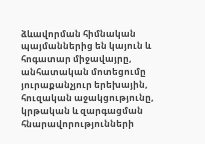ձևավորման հիմնական պայմաններից են կայուն և հոգատար միջավայրը, անհատական մոտեցումը յուրաքանչյուր երեխային, հուզական աջակցությունը, կրթական և զարգացման հնարավորությունների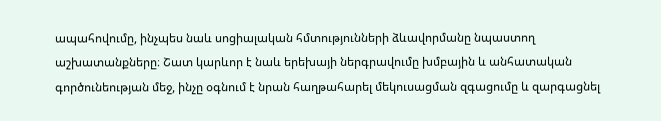ապահովումը, ինչպես նաև սոցիալական հմտությունների ձևավորմանը նպաստող աշխատանքները։ Շատ կարևոր է նաև երեխայի ներգրավումը խմբային և անհատական գործունեության մեջ, ինչը օգնում է նրան հաղթահարել մեկուսացման զգացումը և զարգացնել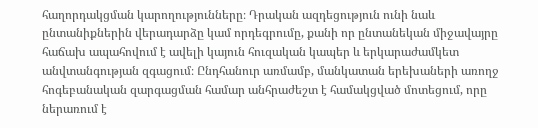հաղորդակցման կարողությունները։ Դրական ազդեցություն ունի նաև ընտանիքներին վերադարձը կամ որդեգրումը, քանի որ ընտանեկան միջավայրը հաճախ ապահովում է ավելի կայուն հուզական կապեր և երկարաժամկետ անվտանգության զգացում։ Ընդհանուր առմամբ, մանկատան երեխաների առողջ հոգեբանական զարգացման համար անհրաժեշտ է համակցված մոտեցում, որը ներառում է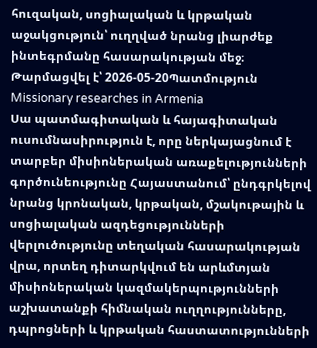հուզական, սոցիալական և կրթական աջակցություն՝ ուղղված նրանց լիարժեք ինտեգրմանը հասարակության մեջ։
Թարմացվել է՝ 2026-05-20Պատմություն
Missionary researches in Armenia
Սա պատմագիտական և հայագիտական ուսումնասիրություն է, որը ներկայացնում է տարբեր միսիոներական առաքելությունների գործունեությունը Հայաստանում՝ ընդգրկելով նրանց կրոնական, կրթական, մշակութային և սոցիալական ազդեցությունների վերլուծությունը տեղական հասարակության վրա, որտեղ դիտարկվում են արևմտյան միսիոներական կազմակերպությունների աշխատանքի հիմնական ուղղությունները, դպրոցների և կրթական հաստատությունների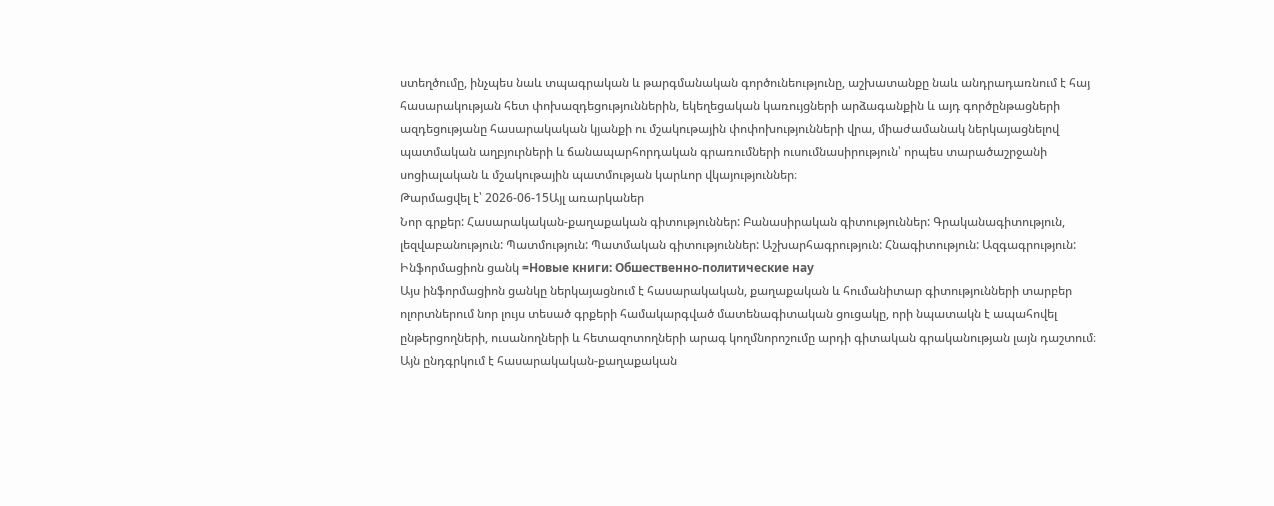ստեղծումը, ինչպես նաև տպագրական և թարգմանական գործունեությունը, աշխատանքը նաև անդրադառնում է հայ հասարակության հետ փոխազդեցություններին, եկեղեցական կառույցների արձագանքին և այդ գործընթացների ազդեցությանը հասարակական կյանքի ու մշակութային փոփոխությունների վրա, միաժամանակ ներկայացնելով պատմական աղբյուրների և ճանապարհորդական գրառումների ուսումնասիրություն՝ որպես տարածաշրջանի սոցիալական և մշակութային պատմության կարևոր վկայություններ։
Թարմացվել է՝ 2026-06-15Այլ առարկաներ
Նոր գրքեր: Հասարակական-քաղաքական գիտություններ: Բանասիրական գիտություններ: Գրականագիտություն, լեզվաբանություն: Պատմություն: Պատմական գիտություններ: Աշխարհագրություն: Հնագիտություն: Ազգագրություն: Ինֆորմացիոն ցանկ =Новые книги: Обшественно-политические нау
Այս ինֆորմացիոն ցանկը ներկայացնում է հասարակական, քաղաքական և հումանիտար գիտությունների տարբեր ոլորտներում նոր լույս տեսած գրքերի համակարգված մատենագիտական ցուցակը, որի նպատակն է ապահովել ընթերցողների, ուսանողների և հետազոտողների արագ կողմնորոշումը արդի գիտական գրականության լայն դաշտում։ Այն ընդգրկում է հասարակական-քաղաքական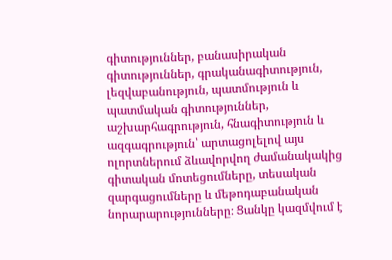գիտություններ, բանասիրական գիտություններ, գրականագիտություն, լեզվաբանություն, պատմություն և պատմական գիտություններ, աշխարհագրություն, հնագիտություն և ազգագրություն՝ արտացոլելով այս ոլորտներում ձևավորվող ժամանակակից գիտական մոտեցումները, տեսական զարգացումները և մեթոդաբանական նորարարությունները։ Ցանկը կազմվում է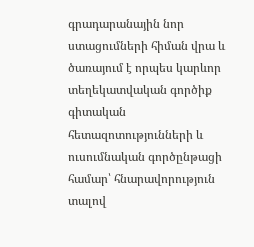գրադարանային նոր ստացումների հիման վրա և ծառայում է որպես կարևոր տեղեկատվական գործիք գիտական հետազոտությունների և ուսումնական գործընթացի համար՝ հնարավորություն տալով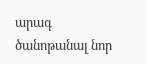արագ ծանոթանալ նոր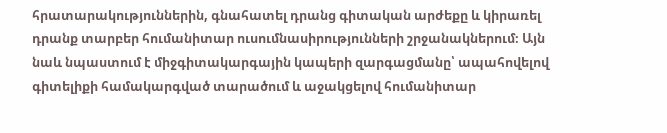հրատարակություններին, գնահատել դրանց գիտական արժեքը և կիրառել դրանք տարբեր հումանիտար ուսումնասիրությունների շրջանակներում։ Այն նաև նպաստում է միջգիտակարգային կապերի զարգացմանը՝ ապահովելով գիտելիքի համակարգված տարածում և աջակցելով հումանիտար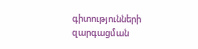գիտությունների զարգացման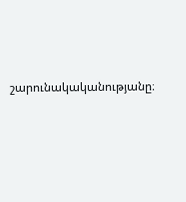շարունակականությանը։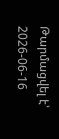Թարմացվել է՝ 2026-06-16